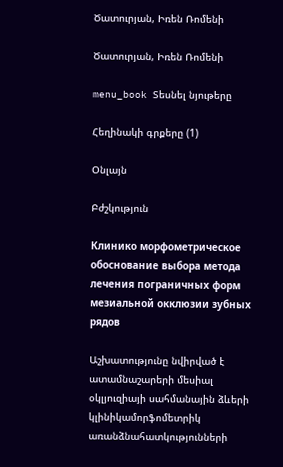Ծատուրյան, Իռեն Ռոմենի

Ծատուրյան, Իռեն Ռոմենի

menu_book Տեսնել նյութերը

Հեղինակի գրքերը (1)

Օնլայն

Բժշկություն

Клинико морфометрическое обоснование выбора метода лечения пограничных форм мезиальной окклюзии зубных рядов

Աշխատությունը նվիրված է ատամնաշարերի մեսիալ օկլյուզիայի սահմանային ձևերի կլինիկամորֆոմետրիկ առանձնահատկությունների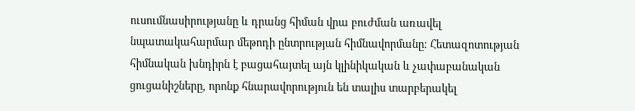ուսումնասիրությանը և դրանց հիման վրա բուժման առավել նպատակահարմար մեթոդի ընտրության հիմնավորմանը։ Հետազոտության հիմնական խնդիրն է բացահայտել այն կլինիկական և չափաբանական ցուցանիշները, որոնք հնարավորություն են տալիս տարբերակել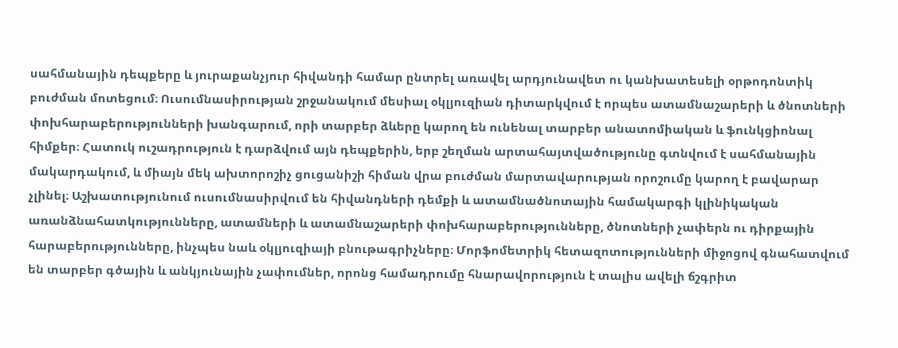սահմանային դեպքերը և յուրաքանչյուր հիվանդի համար ընտրել առավել արդյունավետ ու կանխատեսելի օրթոդոնտիկ բուժման մոտեցում։ Ուսումնասիրության շրջանակում մեսիալ օկլյուզիան դիտարկվում է որպես ատամնաշարերի և ծնոտների փոխհարաբերությունների խանգարում, որի տարբեր ձևերը կարող են ունենալ տարբեր անատոմիական և ֆունկցիոնալ հիմքեր։ Հատուկ ուշադրություն է դարձվում այն դեպքերին, երբ շեղման արտահայտվածությունը գտնվում է սահմանային մակարդակում, և միայն մեկ ախտորոշիչ ցուցանիշի հիման վրա բուժման մարտավարության որոշումը կարող է բավարար չլինել։ Աշխատությունում ուսումնասիրվում են հիվանդների դեմքի և ատամնածնոտային համակարգի կլինիկական առանձնահատկությունները, ատամների և ատամնաշարերի փոխհարաբերությունները, ծնոտների չափերն ու դիրքային հարաբերությունները, ինչպես նաև օկլյուզիայի բնութագրիչները։ Մորֆոմետրիկ հետազոտությունների միջոցով գնահատվում են տարբեր գծային և անկյունային չափումներ, որոնց համադրումը հնարավորություն է տալիս ավելի ճշգրիտ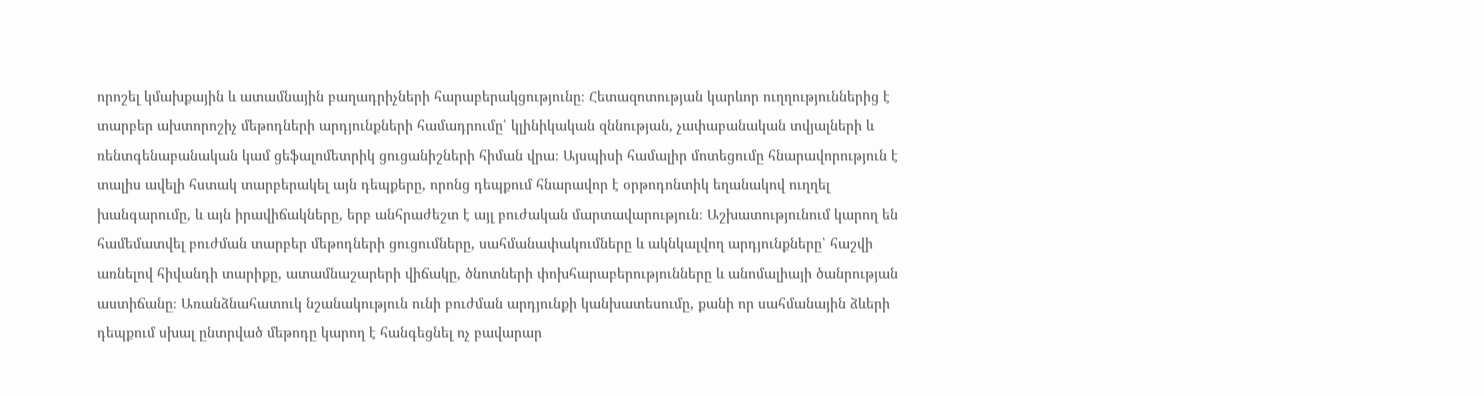որոշել կմախքային և ատամնային բաղադրիչների հարաբերակցությունը։ Հետազոտության կարևոր ուղղություններից է տարբեր ախտորոշիչ մեթոդների արդյունքների համադրումը՝ կլինիկական զննության, չափաբանական տվյալների և ռենտգենաբանական կամ ցեֆալոմետրիկ ցուցանիշների հիման վրա։ Այսպիսի համալիր մոտեցումը հնարավորություն է տալիս ավելի հստակ տարբերակել այն դեպքերը, որոնց դեպքում հնարավոր է օրթոդոնտիկ եղանակով ուղղել խանգարումը, և այն իրավիճակները, երբ անհրաժեշտ է այլ բուժական մարտավարություն։ Աշխատությունում կարող են համեմատվել բուժման տարբեր մեթոդների ցուցումները, սահմանափակումները և ակնկալվող արդյունքները՝ հաշվի առնելով հիվանդի տարիքը, ատամնաշարերի վիճակը, ծնոտների փոխհարաբերությունները և անոմալիայի ծանրության աստիճանը։ Առանձնահատուկ նշանակություն ունի բուժման արդյունքի կանխատեսումը, քանի որ սահմանային ձևերի դեպքում սխալ ընտրված մեթոդը կարող է հանգեցնել ոչ բավարար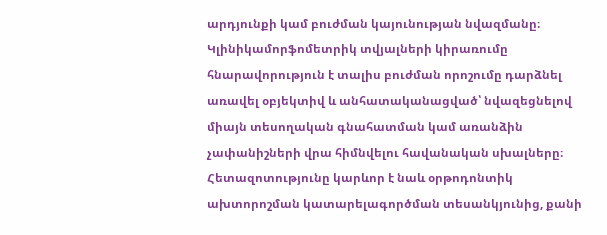արդյունքի կամ բուժման կայունության նվազմանը։ Կլինիկամորֆոմետրիկ տվյալների կիրառումը հնարավորություն է տալիս բուժման որոշումը դարձնել առավել օբյեկտիվ և անհատականացված՝ նվազեցնելով միայն տեսողական գնահատման կամ առանձին չափանիշների վրա հիմնվելու հավանական սխալները։ Հետազոտությունը կարևոր է նաև օրթոդոնտիկ ախտորոշման կատարելագործման տեսանկյունից, քանի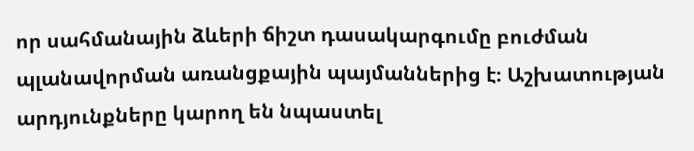որ սահմանային ձևերի ճիշտ դասակարգումը բուժման պլանավորման առանցքային պայմաններից է։ Աշխատության արդյունքները կարող են նպաստել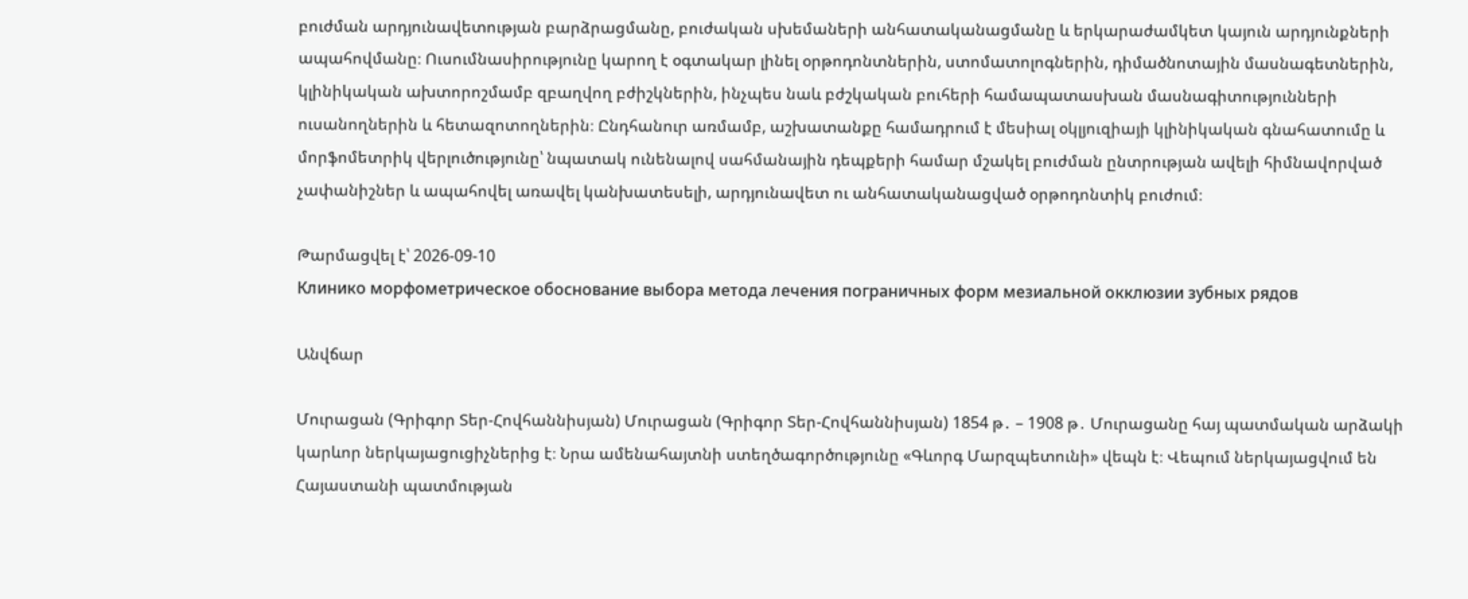բուժման արդյունավետության բարձրացմանը, բուժական սխեմաների անհատականացմանը և երկարաժամկետ կայուն արդյունքների ապահովմանը։ Ուսումնասիրությունը կարող է օգտակար լինել օրթոդոնտներին, ստոմատոլոգներին, դիմածնոտային մասնագետներին, կլինիկական ախտորոշմամբ զբաղվող բժիշկներին, ինչպես նաև բժշկական բուհերի համապատասխան մասնագիտությունների ուսանողներին և հետազոտողներին։ Ընդհանուր առմամբ, աշխատանքը համադրում է մեսիալ օկլյուզիայի կլինիկական գնահատումը և մորֆոմետրիկ վերլուծությունը՝ նպատակ ունենալով սահմանային դեպքերի համար մշակել բուժման ընտրության ավելի հիմնավորված չափանիշներ և ապահովել առավել կանխատեսելի, արդյունավետ ու անհատականացված օրթոդոնտիկ բուժում։

Թարմացվել է՝ 2026-09-10
Клинико морфометрическое обоснование выбора метода лечения пограничных форм мезиальной окклюзии зубных рядов

Անվճար

Մուրացան (Գրիգոր Տեր-Հովհաննիսյան) Մուրացան (Գրիգոր Տեր-Հովհաննիսյան) 1854 թ․ – 1908 թ․ Մուրացանը հայ պատմական արձակի կարևոր ներկայացուցիչներից է։ Նրա ամենահայտնի ստեղծագործությունը «Գևորգ Մարզպետունի» վեպն է։ Վեպում ներկայացվում են Հայաստանի պատմության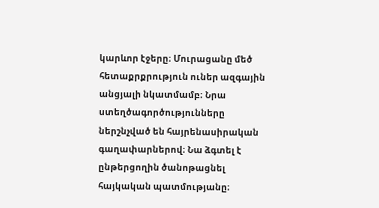կարևոր էջերը։ Մուրացանը մեծ հետաքրքրություն ուներ ազգային անցյալի նկատմամբ։ Նրա ստեղծագործությունները ներշնչված են հայրենասիրական գաղափարներով։ Նա ձգտել է ընթերցողին ծանոթացնել հայկական պատմությանը։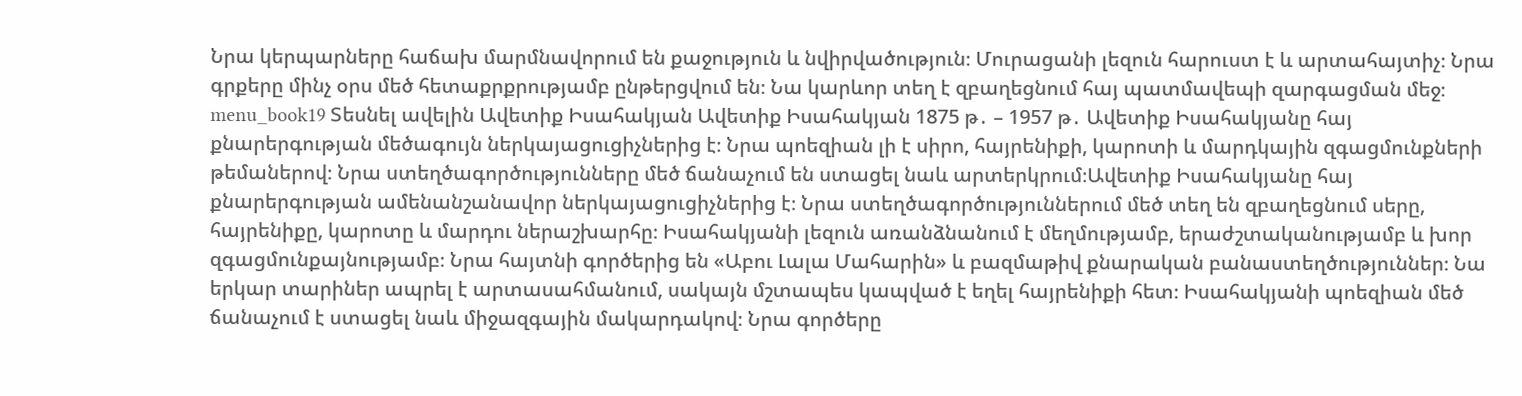Նրա կերպարները հաճախ մարմնավորում են քաջություն և նվիրվածություն։ Մուրացանի լեզուն հարուստ է և արտահայտիչ։ Նրա գրքերը մինչ օրս մեծ հետաքրքրությամբ ընթերցվում են։ Նա կարևոր տեղ է զբաղեցնում հայ պատմավեպի զարգացման մեջ։ menu_book19 Տեսնել ավելին Ավետիք Իսահակյան Ավետիք Իսահակյան 1875 թ․ – 1957 թ․ Ավետիք Իսահակյանը հայ քնարերգության մեծագույն ներկայացուցիչներից է։ Նրա պոեզիան լի է սիրո, հայրենիքի, կարոտի և մարդկային զգացմունքների թեմաներով։ Նրա ստեղծագործությունները մեծ ճանաչում են ստացել նաև արտերկրում։Ավետիք Իսահակյանը հայ քնարերգության ամենանշանավոր ներկայացուցիչներից է։ Նրա ստեղծագործություններում մեծ տեղ են զբաղեցնում սերը, հայրենիքը, կարոտը և մարդու ներաշխարհը։ Իսահակյանի լեզուն առանձնանում է մեղմությամբ, երաժշտականությամբ և խոր զգացմունքայնությամբ։ Նրա հայտնի գործերից են «Աբու Լալա Մահարին» և բազմաթիվ քնարական բանաստեղծություններ։ Նա երկար տարիներ ապրել է արտասահմանում, սակայն մշտապես կապված է եղել հայրենիքի հետ։ Իսահակյանի պոեզիան մեծ ճանաչում է ստացել նաև միջազգային մակարդակով։ Նրա գործերը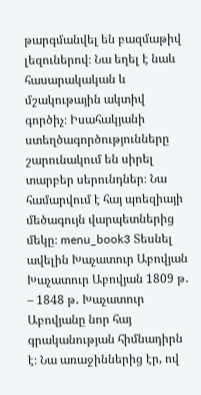թարգմանվել են բազմաթիվ լեզուներով։ Նա եղել է նաև հասարակական և մշակութային ակտիվ գործիչ։ Իսահակյանի ստեղծագործությունները շարունակում են սիրել տարբեր սերունդներ։ Նա համարվում է հայ պոեզիայի մեծագույն վարպետներից մեկը։ menu_book3 Տեսնել ավելին Խաչատուր Աբովյան Խաչատուր Աբովյան 1809 թ․ – 1848 թ․ Խաչատուր Աբովյանը նոր հայ գրականության հիմնադիրն է։ Նա առաջիններից էր, ով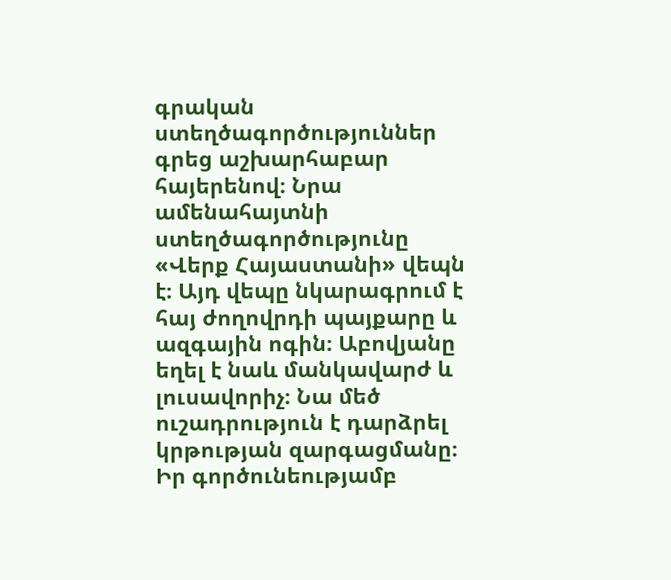գրական ստեղծագործություններ գրեց աշխարհաբար հայերենով։ Նրա ամենահայտնի ստեղծագործությունը «Վերք Հայաստանի» վեպն է։ Այդ վեպը նկարագրում է հայ ժողովրդի պայքարը և ազգային ոգին։ Աբովյանը եղել է նաև մանկավարժ և լուսավորիչ։ Նա մեծ ուշադրություն է դարձրել կրթության զարգացմանը։ Իր գործունեությամբ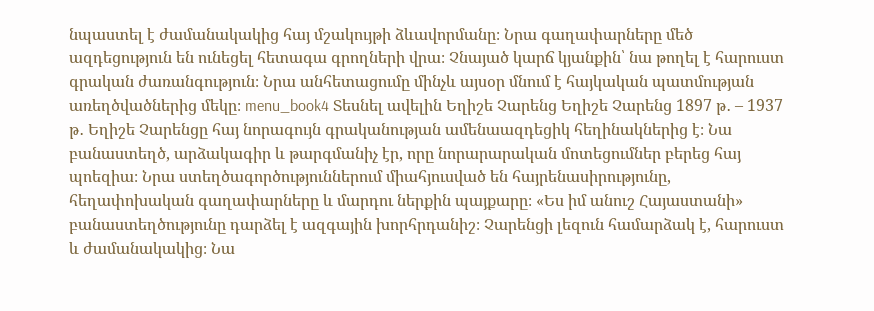նպաստել է ժամանակակից հայ մշակույթի ձևավորմանը։ Նրա գաղափարները մեծ ազդեցություն են ունեցել հետագա գրողների վրա։ Չնայած կարճ կյանքին՝ նա թողել է հարուստ գրական ժառանգություն։ Նրա անհետացումը մինչև այսօր մնում է հայկական պատմության առեղծվածներից մեկը։ menu_book4 Տեսնել ավելին Եղիշե Չարենց Եղիշե Չարենց 1897 թ․ – 1937 թ․ Եղիշե Չարենցը հայ նորագույն գրականության ամենաազդեցիկ հեղինակներից է։ Նա բանաստեղծ, արձակագիր և թարգմանիչ էր, որը նորարարական մոտեցումներ բերեց հայ պոեզիա։ Նրա ստեղծագործություններում միահյուսված են հայրենասիրությունը, հեղափոխական գաղափարները և մարդու ներքին պայքարը։ «Ես իմ անուշ Հայաստանի» բանաստեղծությունը դարձել է ազգային խորհրդանիշ։ Չարենցի լեզուն համարձակ է, հարուստ և ժամանակակից։ Նա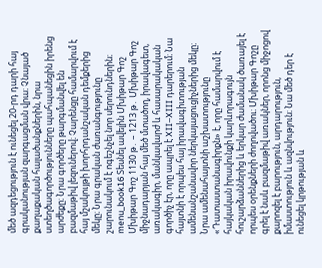մեծ ազդեցություն է ունեցել 20-րդ դարի հայ գրականության զարգացման վրա։ Չնայած քաղաքական հալածանքներին, նրա ստեղծագործությունները պահպանեցին իրենց արժեքը։ Նրա գործերը թարգմանվել են բազմաթիվ լեզուներով։ Չարենցը համարվում է հայ մշակույթի խորհրդանշական դեմքերից մեկը։ Նրա գրական ժառանգությունը շարունակում է ոգեշնչել նոր սերունդներին։ menu_book16 Տեսնել ավելին Մխիթար Գոշ Մխիթար Գոշ 1130 թ․ – 1213 թ․ Մխիթար Գոշ միջնադարյան հայ մեծ մտածող, իրավագետ, առակագիր, մանկավարժ և հասարակական գործիչ էր, որը ապրել է XII–XIII դարերում։ Նա հայտնի է որպես հայ իրավագիտության ամենանշանավոր ներկայացուցիչներից մեկը։ Նրա ամենահայտնի աշխատությունը «Դատաստանագիրքն» է, որը համարվում է հայկական իրավունքի կարևորագույն հուշարձաններից և երկար ժամանակ ծառայել է որպես օրենքների ժողովածու։ Մխիթար Գոշը գրել է նաև բազմաթիվ առակներ, որոնց միջոցով քարոզել է բարություն, արդարություն, իմաստություն և ազնվություն։ Նա մեծ դեր է ունեցել կրթության և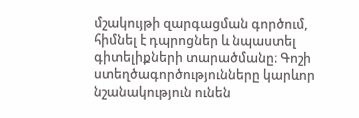մշակույթի զարգացման գործում, հիմնել է դպրոցներ և նպաստել գիտելիքների տարածմանը։ Գոշի ստեղծագործությունները կարևոր նշանակություն ունեն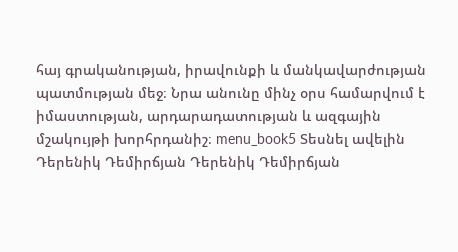հայ գրականության, իրավունքի և մանկավարժության պատմության մեջ։ Նրա անունը մինչ օրս համարվում է իմաստության, արդարադատության և ազգային մշակույթի խորհրդանիշ։ menu_book5 Տեսնել ավելին Դերենիկ Դեմիրճյան Դերենիկ Դեմիրճյան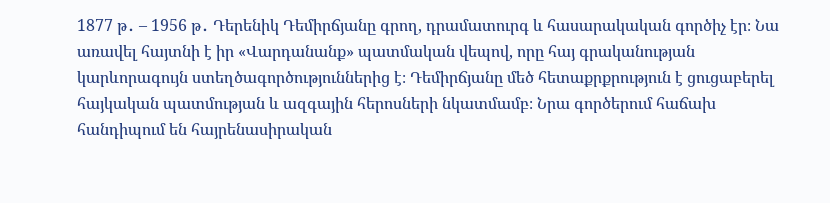1877 թ․ – 1956 թ․ Դերենիկ Դեմիրճյանը գրող, դրամատուրգ և հասարակական գործիչ էր։ Նա առավել հայտնի է իր «Վարդանանք» պատմական վեպով, որը հայ գրականության կարևորագույն ստեղծագործություններից է։ Դեմիրճյանը մեծ հետաքրքրություն է ցուցաբերել հայկական պատմության և ազգային հերոսների նկատմամբ։ Նրա գործերում հաճախ հանդիպում են հայրենասիրական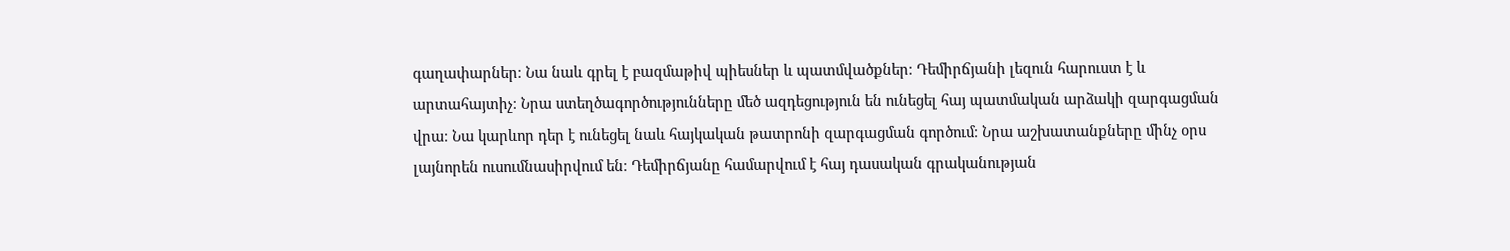գաղափարներ։ Նա նաև գրել է բազմաթիվ պիեսներ և պատմվածքներ։ Դեմիրճյանի լեզուն հարուստ է և արտահայտիչ։ Նրա ստեղծագործությունները մեծ ազդեցություն են ունեցել հայ պատմական արձակի զարգացման վրա։ Նա կարևոր դեր է ունեցել նաև հայկական թատրոնի զարգացման գործում։ Նրա աշխատանքները մինչ օրս լայնորեն ուսումնասիրվում են։ Դեմիրճյանը համարվում է հայ դասական գրականության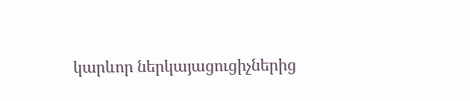կարևոր ներկայացուցիչներից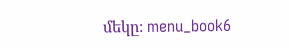մեկը։ menu_book6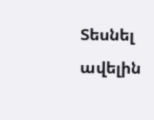Տեսնել ավելին